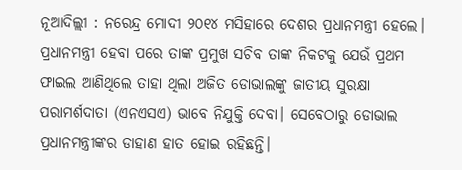ନୂଆଦିଲ୍ଲୀ : ନରେନ୍ଦ୍ର ମୋଦୀ ୨୦୧୪ ମସିହାରେ ଦେଶର ପ୍ରଧାନମନ୍ତ୍ରୀ ହେଲେ। ପ୍ରଧାନମନ୍ତ୍ରୀ ହେବା ପରେ ତାଙ୍କ ପ୍ରମୁଖ ସଚିବ ତାଙ୍କ ନିକଟକୁ ଯେଉଁ ପ୍ରଥମ ଫାଇଲ ଆଣିଥିଲେ ତାହା ଥିଲା ଅଜିତ ଡୋଭାଲଙ୍କୁ ଜାତୀୟ ସୁରକ୍ଷା ପରାମର୍ଶଦାତା (ଏନଏସଏ) ଭାବେ ନିଯୁକ୍ତି ଦେବା। ସେବେଠାରୁ ଡୋଭାଲ‌ ପ୍ରଧାନମନ୍ତ୍ରୀଙ୍କର ଡାହାଣ ହାତ ହୋଇ ରହିଛନ୍ତି।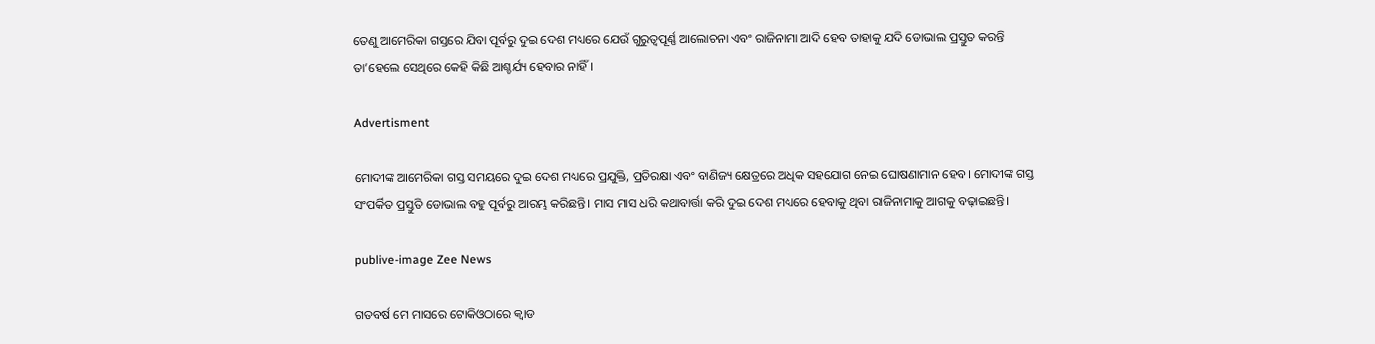ତେଣୁ ଆମେରିକା ଗସ୍ତରେ ଯିବା ପୂର୍ବରୁ ଦୁଇ ଦେଶ ମ‌ଧ୍ୟରେ ଯେଉଁ ଗୁରୁତ୍ବପୂର୍ଣ୍ଣ ଆଲୋଚନା ଏବଂ ରାଜିନାମା ଆଦି ହେବ ତାହାକୁ ଯଦି ଡୋଭାଲ ପ୍ରସ୍ତୁତ କରନ୍ତି ତା‌’ହେଲେ ସେଥିରେ କେହି କିଛି ଆଶ୍ଚର୍ଯ୍ୟ ହେବାର ନାହିଁ।

Advertisment

ମୋଦୀଙ୍କ ଆମେରିକା ଗସ୍ତ ସମୟରେ ଦୁଇ ଦେଶ ମଧ୍ୟରେ ପ୍ରଯୁକ୍ତି, ପ୍ରତିରକ୍ଷା ଏବଂ ବାଣିଜ୍ୟ କ୍ଷେତ୍ରରେ ଅଧିକ ସହଯୋଗ ନେଇ ଘୋଷଣାମାନ ହେବ। ମୋଦୀଙ୍କ ଗସ୍ତ ସଂପର୍କିତ ପ୍ରସ୍ତୁତି ଡୋଭାଲ ବହୁ ପୂର୍ବରୁ ଆରମ୍ଭ କରିଛନ୍ତି। ମାସ ମାସ ଧରି କଥାବାର୍ତ୍ତା କରି ଦୁଇ ଦେଶ ମଧ୍ୟରେ ହେବାକୁ ଥିବା ରାଜିନାମାକୁ ଆଗକୁ ବଢ଼‌ାଇଛନ୍ତି।

publive-image Zee News

ଗତବର୍ଷ ମେ ମାସରେ ଟୋକିଓଠାରେ କ୍ବାଡ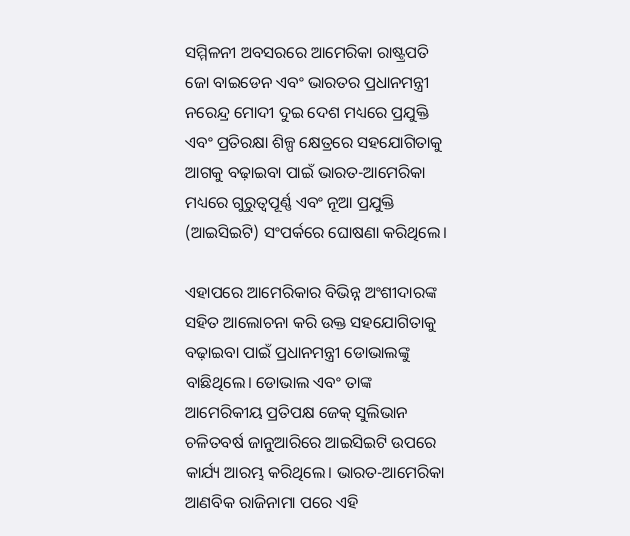ସମ୍ମିଳନୀ ଅବସରରେ ଆମେରିକା ରାଷ୍ଟ୍ରପତି ଜୋ ବାଇଡେନ ଏବଂ ଭାରତର ପ୍ରଧାନମନ୍ତ୍ରୀ ନରେନ୍ଦ୍ର ମୋଦୀ ଦୁଇ ଦେଶ ମଧ୍ୟରେ ପ୍ରଯୁକ୍ତି ଏବଂ ପ୍ରତିରକ୍ଷା ଶିଳ୍ପ କ୍ଷେତ୍ରରେ ସହଯୋଗିତାକୁ ଆଗକୁ ବଢ଼ାଇବା ପାଇଁ ଭାରତ-ଆମେରିକା ମଧ୍ୟରେ ଗୁରୁତ୍ବପୂର୍ଣ୍ଣ ଏବଂ ନୂଆ ପ୍ରଯୁକ୍ତି (ଆଇସିଇଟି) ସଂପର୍କରେ ଘୋଷଣା କରିଥିଲେ।

ଏହାପରେ ଆମେରିକାର ବିଭିନ୍ନ ଅଂଶୀଦାରଙ୍କ ସହିତ ଆଲୋଚନା କରି ଉକ୍ତ ସହଯୋଗିତାକୁ ବଢ଼ାଇବା ପାଇଁ ପ୍ରଧାନମନ୍ତ୍ରୀ ଡୋଭାଲଙ୍କୁ ବାଛିଥିଲେ। ଡୋଭାଲ ଏବଂ ତାଙ୍କ ଆମେରିକୀୟ ପ୍ରତିପକ୍ଷ ଜେକ୍ ସୁଲିଭାନ ଚଳିତବର୍ଷ ଜାନୁଆରିରେ ଆଇସିଇଟି ଉପରେ କାର୍ଯ୍ୟ ଆରମ୍ଭ କରିଥିଲେ। ଭାରତ-ଆମେରିକା ଆଣବିକ ରାଜିନାମା ପରେ ଏହି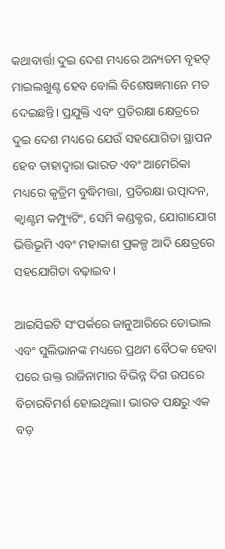କଥାବାର୍ତ୍ତା ଦୁଇ ଦେଶ ମଧ୍ୟରେ ଅନ୍ୟତମ ବୃହତ୍ ମାଇଲଖୁଣ୍ଟ ହେବ ବୋଲି ବିଶେଷଜ୍ଞମାନେ ମତ ଦେଇଛନ୍ତି। ପ୍ରଯୁକ୍ତି ଏବଂ ପ୍ରତିରକ୍ଷା କ୍ଷେତ୍ରରେ ଦୁଇ ଦେଶ ମଧ୍ୟରେ ଯେଉଁ ସହଯୋଗିତା ସ୍ଥାପନ ହେବ ତାହାଦ୍ବାରା ଭାରତ ଏବଂ ଆମେରିକା ମଧ୍ୟରେ କୃତ୍ରିମ ବୁଦ୍ଧିମତ୍ତା, ପ୍ରତିରକ୍ଷା ଉତ୍ପାଦନ, କ୍ବାଣ୍ଟମ କମ୍ପ୍ୟୁଟିଂ, ସେମି କଣ୍ଡକ୍ଟର, ଯୋଗାଯୋଗ ଭିତ୍ତିଭୂମି ଏବଂ ମହାକାଶ ପ୍ରକଳ୍ପ ଆଦି କ୍ଷେତ୍ରରେ ସହଯୋଗିତା ବଢ଼ାଇବ।

ଆଇସିଇଟି ସଂପର୍କରେ‌ ଜାନୁଆରିରେ ଡୋଭାଲ ଏବଂ ସୁଲିଭାନଙ୍କ ମଧ୍ୟରେ ପ୍ରଥମ ବୈଠକ ହେବା ପରେ ଉକ୍ତ ରାଜିନାମାର ବିଭିନ୍ନ ଦିଗ ଉପରେ ବିଚାରବିମର୍ଶ ହୋଇଥିଲା। ଭାରତ ପକ୍ଷରୁ ଏକ ବଡ଼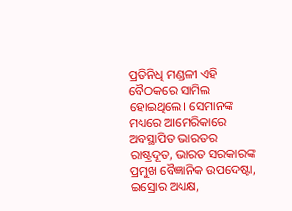ପ୍ରତିନିଧି ମଣ୍ଡଳୀ ଏହି ବୈଠକରେ ସାମିଲ ହୋଇଥିଲେ। ସେମାନଙ୍କ ମଧ୍ୟରେ ଆମେରିକାରେ ଅବସ୍ଥାପିତ ଭାରତର ରାଷ୍ଟ୍ରଦୂତ, ଭାରତ ସରକାରଙ୍କ ପ୍ରମୁଖ ବୈଜ୍ଞାନିକ ଉପଦେଷ୍ଟା, ଇସ୍ରୋର ଅଧ୍ୟକ୍ଷ,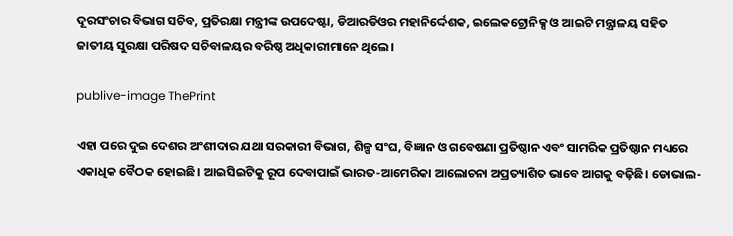ଦୂରସଂଚାର ବିଭାଗ ସଚିବ, ପ୍ରତିରକ୍ଷା ମନ୍ତ୍ରୀଙ୍କ ଉପଦେଷ୍ଟା, ଡିଆରଡିଓର ମହାନିର୍ଦ୍ଦେଶକ, ଇଲେକଟ୍ରୋନିକ୍ସ ଓ ଆଇଟି ମନ୍ତ୍ରାଳୟ ସହିତ ଜାତୀୟ ସୁରକ୍ଷା ପରିଷଦ ସଚିବାଳୟର ବରିଷ୍ଠ ଅଧିକାରୀମାନେ ଥିଲେ।

publive-image ThePrint

ଏହା ପରେ ଦୁଇ ଦେଶର ଅଂଶୀଦାର ଯଥା ସରକାରୀ ବିଭାଗ, ଶିଳ୍ପ ସଂଘ, ବିଜ୍ଞାନ ଓ ଗବେଷଣା ପ୍ରତିଷ୍ଠାନ ଏବଂ ସାମରିକ ପ୍ରତିଷ୍ଠାନ ମଧ୍ୟରେ ଏକାଧିକ ବୈଠକ ହୋଇଛି। ଆଇସିଇଟିକୁ ରୂପ ଦେବାପାଇଁ ଭାରତ-ଆମେରିକା ଆଲୋଚନା ଅପ୍ରତ୍ୟାଶିତ ଭାବେ ଆଗକୁ ବଢ଼ିଛି। ଡୋଭାଲ-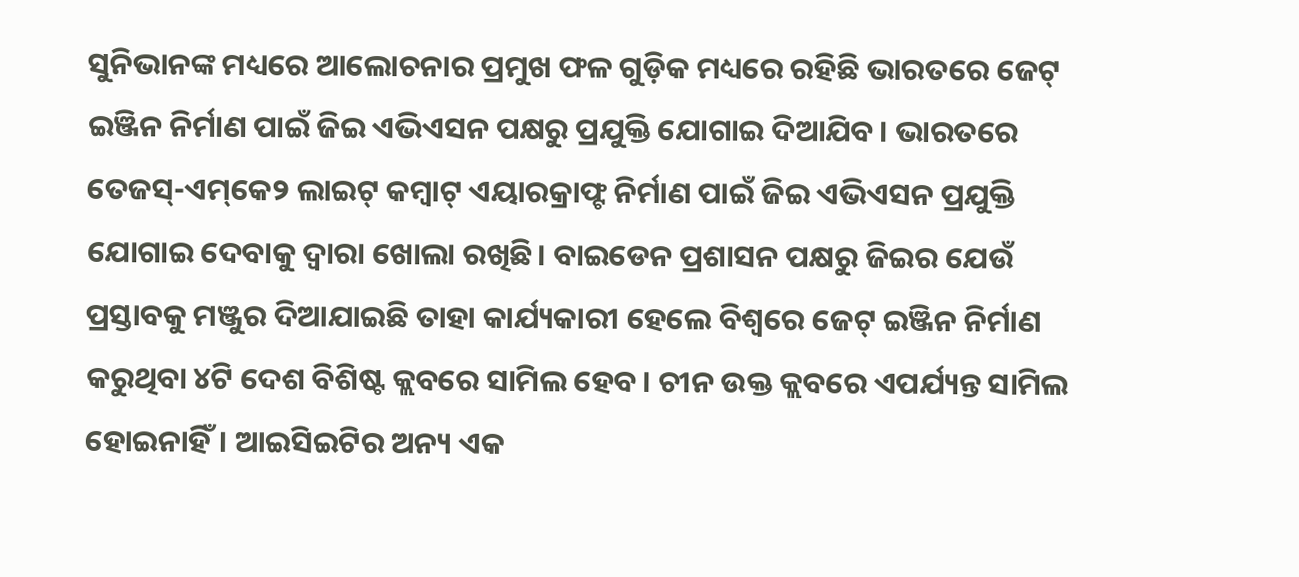ସୁନିଭାନଙ୍କ ମଧ୍ୟରେ ଆଲୋଚନାର ପ୍ରମୁଖ ଫଳ ଗୁଡ଼ିକ ମଧ୍ୟରେ ରହିଛି ଭାରତରେ ଜେଟ୍ ଇଞ୍ଜିନ ନିର୍ମାଣ ପାଇଁ ଜିଇ ଏଭିଏସନ ପକ୍ଷରୁ ପ୍ରଯୁକ୍ତି ଯୋଗାଇ ଦିଆଯିବ। ଭାରତରେ ତେଜସ୍‌-ଏମ୍‌କେ୨ ଲାଇଟ୍ କମ୍ବାଟ୍ ଏୟାରକ୍ରାଫ୍ଟ ନିର୍ମାଣ ପାଇଁ ଜିଇ ଏଭିଏସନ ପ୍ରଯୁକ୍ତି ଯୋଗାଇ ଦେବାକୁ ଦ୍ବାରା ଖୋଲା ରଖିଛି। ବାଇଡେନ ପ୍ରଶାସନ ପକ୍ଷରୁ ଜିଇର ଯେଉଁ ପ୍ରସ୍ତାବକୁ ମଞ୍ଜୁର ଦିଆଯାଇଛି ତାହା କାର୍ଯ୍ୟକାରୀ ହେଲେ ବିଶ୍ବରେ ଜେଟ୍‌ ଇଞ୍ଜିନ ନିର୍ମାଣ କରୁଥିବା ୪ଟି ଦେଶ ବିଶିଷ୍ଟ କ୍ଲବରେ ସାମିଲ ହେବ। ଚୀନ ଉକ୍ତ କ୍ଲବରେ ଏପର୍ଯ୍ୟନ୍ତ ସାମିଲ ହୋଇନାହିଁ। ଆଇସିଇଟିର ଅନ୍ୟ ଏକ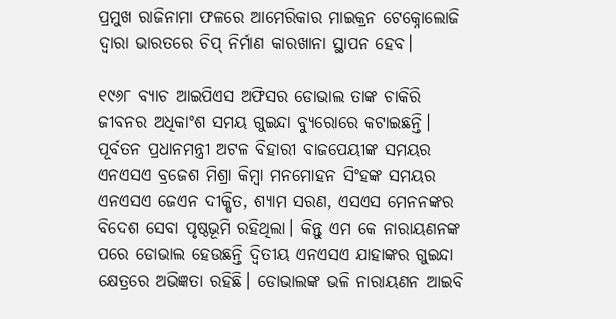ପ୍ରମୁଖ ରାଜିନାମା ଫଳରେ ଆମେରିକାର ମାଇକ୍ରନ ଟେକ୍ନୋଲୋଜି ଦ୍ବାରା ଭାରତରେ ଚିପ୍‌ ନିର୍ମାଣ କାରଖାନା ସ୍ଥାପନ‌ ହେବ।

୧୯୬୮ ବ୍ୟାଚ ଆଇପିଏସ ଅଫିସର ଡୋଭାଲ ତାଙ୍କ ଚାକିରି ଜୀବନର ଅଧିକାଂଶ ସମୟ ଗୁଇନ୍ଦା ବ୍ୟୁରୋରେ କଟାଇଛନ୍ତି। ପୂର୍ବତନ ପ୍ରଧାନମନ୍ତ୍ରୀ ଅଟଳ ବିହାରୀ ବାଜପେୟୀଙ୍କ ସମୟର ଏନଏସଏ ବ୍ରଜେଶ ମିଶ୍ରା କିମ୍ବା ମନମୋହନ ସିଂହଙ୍କ ସମୟର ଏନଏସଏ ଜେଏନ ଦୀକ୍ଷିତ, ଶ୍ୟାମ ସରଣ, ଏସଏସ ମେନନଙ୍କର ବିଦେଶ ସେବା ପୃଷ୍ଠଭୂମି ରହିଥିଲା। କିନ୍ତୁ ଏମ କେ ନାରାୟଣନଙ୍କ ପରେ ଡୋଭାଲ ହେଉଛନ୍ତି ଦ୍ବିତୀୟ ଏନଏସଏ ଯାହାଙ୍କର ଗୁଇନ୍ଦା କ୍ଷେତ୍ରରେ ଅଭିଜ୍ଞତା ରହିଛି। ଡୋଭାଲଙ୍କ ଭଳି ନାରାୟଣନ ଆଇବି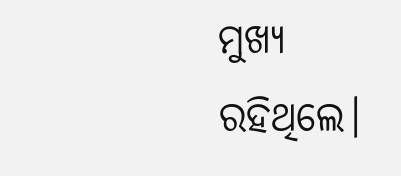ମୁଖ୍ୟ ରହିଥିଲେ।